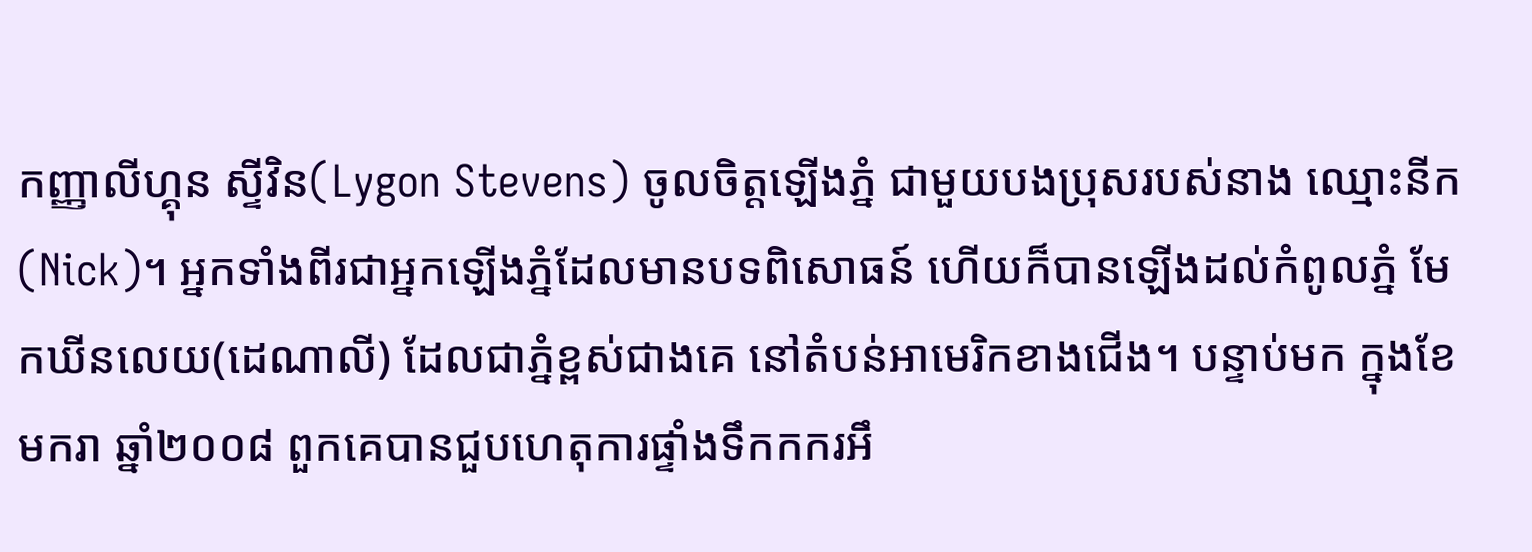កញ្ញាលីហ្គុន ស្ទីវិន(Lygon Stevens) ចូលចិត្តឡើងភ្នំ ជាមួយបងប្រុសរបស់នាង ឈ្មោះនីក(Nick)។ អ្នកទាំងពីរជាអ្នកឡើងភ្នំដែលមានបទពិសោធន៍ ហើយក៏បានឡើងដល់កំពូលភ្នំ មែកឃីនលេយ(ដេណាលី) ដែលជាភ្នំខ្ពស់ជាងគេ នៅតំបន់អាមេរិកខាងជើង។ បន្ទាប់មក ក្នុងខែមករា ឆ្នាំ២០០៨ ពួកគេបានជួបហេតុការផ្ទាំងទឹកកករអឹ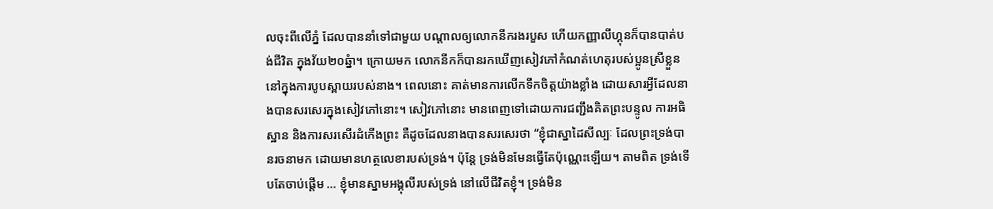លចុះពីលើភ្នំ ដែលបាននាំទៅជាមួយ បណ្តាលឲ្យលោកនីករងរបួស ហើយកញ្ញាលីហ្គុនក៏បានបាត់បង់ជីវិត ក្នុងវ័យ២០ឆ្នំា។ ក្រោយមក លោកនីកក៏បានរកឃើញសៀវភៅកំណត់ហេតុរបស់ប្អូនស្រីខ្លួន នៅក្នុងការបូបស្ពាយរបស់នាង។ ពេលនោះ គាត់មានការលើកទឹកចិត្តយ៉ាងខ្លាំង ដោយសារអ្វីដែលនាងបានសរសេរក្នុងសៀវភៅនោះ។ សៀវភៅនោះ មានពេញទៅដោយការជញ្ជឹងគិតព្រះបន្ទូល ការអធិស្ឋាន និងការសរសើរដំកើងព្រះ គឺដូចដែលនាងបានសរសេរថា “ខ្ញុំជាស្នាដៃសីល្បៈ ដែលព្រះទ្រង់បានរចនាមក ដោយមានហត្ថលេខារបស់ទ្រង់។ ប៉ុន្តែ ទ្រង់មិនមែនធ្វើតែប៉ុណ្ណេះឡើយ។ តាមពិត ទ្រង់ទើបតែចាប់ផ្តើម … ខ្ញុំមានស្នាមអង្គុលីរបស់ទ្រង់ នៅលើជីវិតខ្ញុំ។ ទ្រង់មិន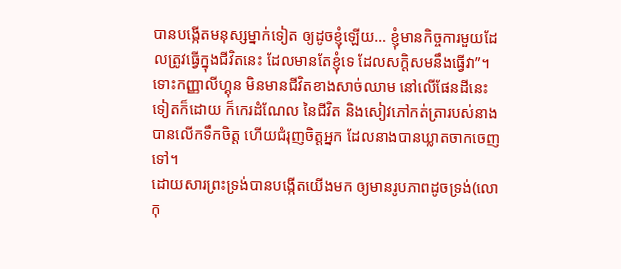បានបង្កើតមនុស្សម្នាក់ទៀត ឲ្យដូចខ្ញុំឡើយ… ខ្ញុំមានកិច្ចការមួយដែលត្រូវធ្វើក្នុងជីវិតនេះ ដែលមានតែខ្ញុំទេ ដែលសក្តិសមនឹងធ្វើវា”។
ទោះកញ្ញាលីហ្គុន មិនមានជីវិតខាងសាច់ឈាម នៅលើផែនដីនេះទៀតក៏ដោយ ក៏កេរដំណែល នៃជីវិត និងសៀវភៅកត់ត្រារបស់នាង បានលើកទឹកចិត្ត ហើយជំរុញចិត្តអ្នក ដែលនាងបានឃ្លាតចាកចេញទៅ។
ដោយសារព្រះទ្រង់បានបង្កើតយើងមក ឲ្យមានរូបភាពដូចទ្រង់(លោកុ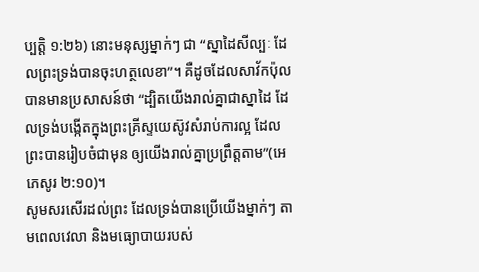ប្បត្តិ ១:២៦) នោះមនុស្សម្នាក់ៗ ជា “ស្នាដៃសីល្បៈ ដែលព្រះទ្រង់បានចុះហត្ថលេខា”។ គឺដូចដែលសាវ័កប៉ុលបានមានប្រសាសន៍ថា “ដ្បិតយើងរាល់គ្នាជាស្នាដៃ ដែលទ្រង់បង្កើតក្នុងព្រះគ្រីស្ទយេស៊ូវសំរាប់ការល្អ ដែលព្រះបានរៀបចំជាមុន ឲ្យយើងរាល់គ្នាប្រព្រឹត្តតាម”(អេភេសូរ ២:១០)។
សូមសរសើរដល់ព្រះ ដែលទ្រង់បានប្រើយើងម្នាក់ៗ តាមពេលវេលា និងមធ្យោបាយរបស់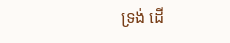ទ្រង់ ដើ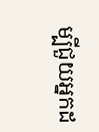ម្បីជួយអ្នកដ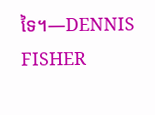ទៃ។—DENNIS FISHER